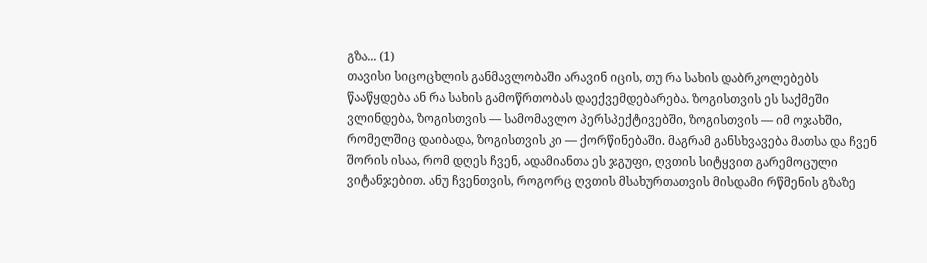გზა... (1)
თავისი სიცოცხლის განმავლობაში არავინ იცის, თუ რა სახის დაბრკოლებებს წააწყდება ან რა სახის გამოწრთობას დაექვემდებარება. ზოგისთვის ეს საქმეში ვლინდება, ზოგისთვის — სამომავლო პერსპექტივებში, ზოგისთვის — იმ ოჯახში, რომელშიც დაიბადა, ზოგისთვის კი — ქორწინებაში. მაგრამ განსხვავება მათსა და ჩვენ შორის ისაა, რომ დღეს ჩვენ, ადამიანთა ეს ჯგუფი, ღვთის სიტყვით გარემოცული ვიტანჯებით. ანუ ჩვენთვის, როგორც ღვთის მსახურთათვის მისდამი რწმენის გზაზე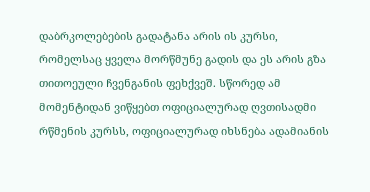დაბრკოლებების გადატანა არის ის კურსი, რომელსაც ყველა მორწმუნე გადის და ეს არის გზა თითოეული ჩვენგანის ფეხქვეშ. სწორედ ამ მომენტიდან ვიწყებთ ოფიციალურად ღვთისადმი რწმენის კურსს, ოფიციალურად იხსნება ადამიანის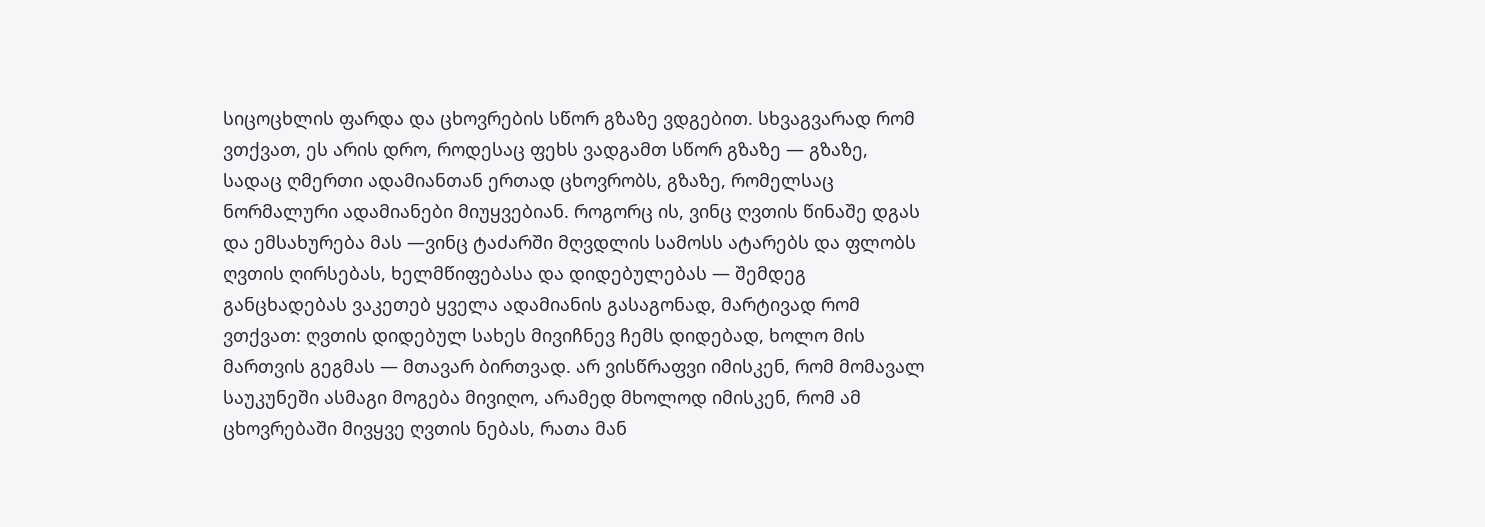სიცოცხლის ფარდა და ცხოვრების სწორ გზაზე ვდგებით. სხვაგვარად რომ ვთქვათ, ეს არის დრო, როდესაც ფეხს ვადგამთ სწორ გზაზე — გზაზე, სადაც ღმერთი ადამიანთან ერთად ცხოვრობს, გზაზე, რომელსაც ნორმალური ადამიანები მიუყვებიან. როგორც ის, ვინც ღვთის წინაშე დგას და ემსახურება მას —ვინც ტაძარში მღვდლის სამოსს ატარებს და ფლობს ღვთის ღირსებას, ხელმწიფებასა და დიდებულებას — შემდეგ განცხადებას ვაკეთებ ყველა ადამიანის გასაგონად, მარტივად რომ ვთქვათ: ღვთის დიდებულ სახეს მივიჩნევ ჩემს დიდებად, ხოლო მის მართვის გეგმას — მთავარ ბირთვად. არ ვისწრაფვი იმისკენ, რომ მომავალ საუკუნეში ასმაგი მოგება მივიღო, არამედ მხოლოდ იმისკენ, რომ ამ ცხოვრებაში მივყვე ღვთის ნებას, რათა მან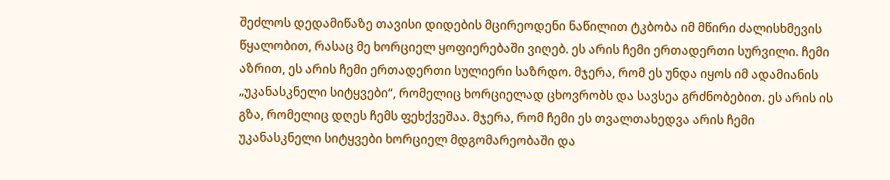შეძლოს დედამიწაზე თავისი დიდების მცირეოდენი ნაწილით ტკბობა იმ მწირი ძალისხმევის წყალობით, რასაც მე ხორციელ ყოფიერებაში ვიღებ. ეს არის ჩემი ერთადერთი სურვილი. ჩემი აზრით, ეს არის ჩემი ერთადერთი სულიერი საზრდო. მჯერა, რომ ეს უნდა იყოს იმ ადამიანის „უკანასკნელი სიტყვები“, რომელიც ხორციელად ცხოვრობს და სავსეა გრძნობებით. ეს არის ის გზა, რომელიც დღეს ჩემს ფეხქვეშაა. მჯერა, რომ ჩემი ეს თვალთახედვა არის ჩემი უკანასკნელი სიტყვები ხორციელ მდგომარეობაში და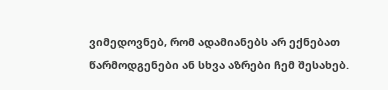ვიმედოვნებ, რომ ადამიანებს არ ექნებათ წარმოდგენები ან სხვა აზრები ჩემ შესახებ.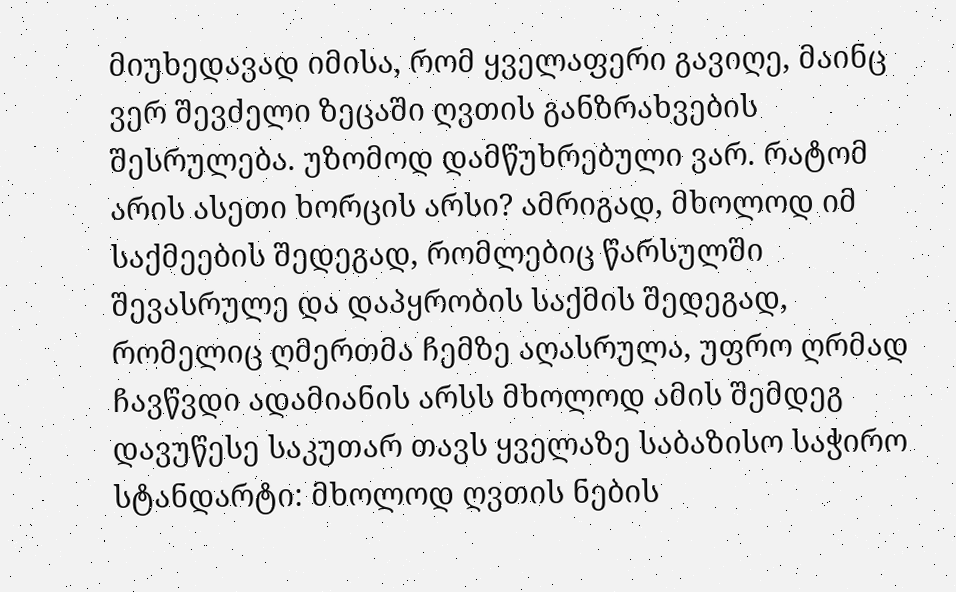მიუხედავად იმისა, რომ ყველაფერი გავიღე, მაინც ვერ შევძელი ზეცაში ღვთის განზრახვების შესრულება. უზომოდ დამწუხრებული ვარ. რატომ არის ასეთი ხორცის არსი? ამრიგად, მხოლოდ იმ საქმეების შედეგად, რომლებიც წარსულში შევასრულე და დაპყრობის საქმის შედეგად, რომელიც ღმერთმა ჩემზე აღასრულა, უფრო ღრმად ჩავწვდი ადამიანის არსს მხოლოდ ამის შემდეგ დავუწესე საკუთარ თავს ყველაზე საბაზისო საჭირო სტანდარტი: მხოლოდ ღვთის ნების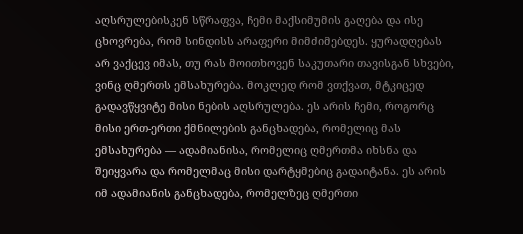აღსრულებისკენ სწრაფვა, ჩემი მაქსიმუმის გაღება და ისე ცხოვრება, რომ სინდისს არაფერი მიმძიმებდეს. ყურადღებას არ ვაქცევ იმას, თუ რას მოითხოვენ საკუთარი თავისგან სხვები, ვინც ღმერთს ემსახურება. მოკლედ რომ ვთქვათ, მტკიცედ გადავწყვიტე მისი ნების აღსრულება. ეს არის ჩემი, როგორც მისი ერთ-ერთი ქმნილების განცხადება, რომელიც მას ემსახურება — ადამიანისა, რომელიც ღმერთმა იხსნა და შეიყვარა და რომელმაც მისი დარტყმებიც გადაიტანა. ეს არის იმ ადამიანის განცხადება, რომელზეც ღმერთი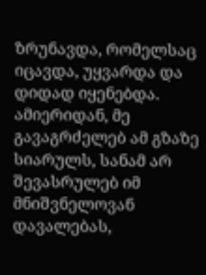ზრუნავდა, რომელსაც იცავდა, უყვარდა და დიდად იყენებდა. ამიერიდან, მე გავაგრძელებ ამ გზაზე სიარულს, სანამ არ შევასრულებ იმ მნიშვნელოვან დავალებას,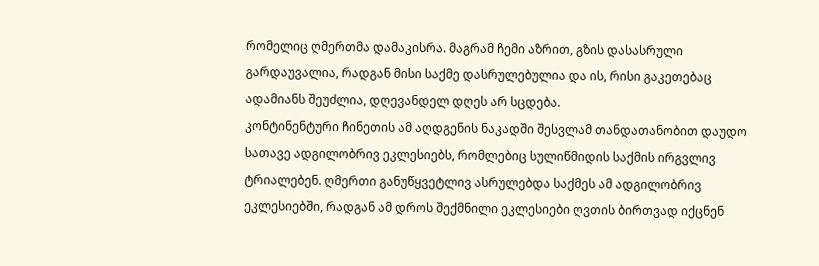რომელიც ღმერთმა დამაკისრა. მაგრამ ჩემი აზრით, გზის დასასრული გარდაუვალია, რადგან მისი საქმე დასრულებულია და ის, რისი გაკეთებაც ადამიანს შეუძლია, დღევანდელ დღეს არ სცდება.
კონტინენტური ჩინეთის ამ აღდგენის ნაკადში შესვლამ თანდათანობით დაუდო სათავე ადგილობრივ ეკლესიებს, რომლებიც სულიწმიდის საქმის ირგვლივ ტრიალებენ. ღმერთი განუწყვეტლივ ასრულებდა საქმეს ამ ადგილობრივ ეკლესიებში, რადგან ამ დროს შექმნილი ეკლესიები ღვთის ბირთვად იქცნენ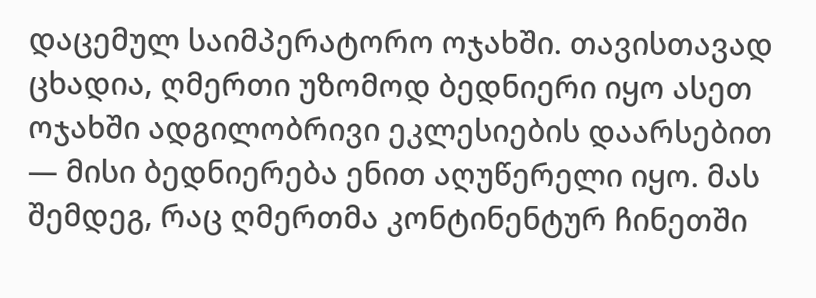დაცემულ საიმპერატორო ოჯახში. თავისთავად ცხადია, ღმერთი უზომოდ ბედნიერი იყო ასეთ ოჯახში ადგილობრივი ეკლესიების დაარსებით — მისი ბედნიერება ენით აღუწერელი იყო. მას შემდეგ, რაც ღმერთმა კონტინენტურ ჩინეთში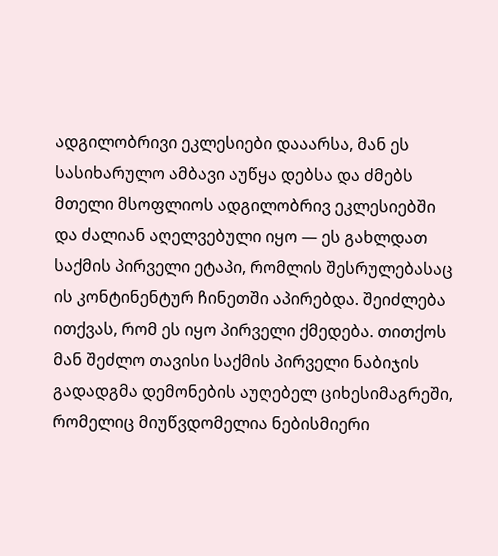ადგილობრივი ეკლესიები დააარსა, მან ეს სასიხარულო ამბავი აუწყა დებსა და ძმებს მთელი მსოფლიოს ადგილობრივ ეკლესიებში და ძალიან აღელვებული იყო — ეს გახლდათ საქმის პირველი ეტაპი, რომლის შესრულებასაც ის კონტინენტურ ჩინეთში აპირებდა. შეიძლება ითქვას, რომ ეს იყო პირველი ქმედება. თითქოს მან შეძლო თავისი საქმის პირველი ნაბიჯის გადადგმა დემონების აუღებელ ციხესიმაგრეში, რომელიც მიუწვდომელია ნებისმიერი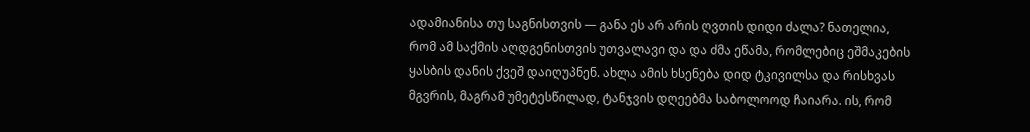ადამიანისა თუ საგნისთვის — განა ეს არ არის ღვთის დიდი ძალა? ნათელია, რომ ამ საქმის აღდგენისთვის უთვალავი და და ძმა ეწამა, რომლებიც ეშმაკების ყასბის დანის ქვეშ დაიღუპნენ. ახლა ამის ხსენება დიდ ტკივილსა და რისხვას მგვრის, მაგრამ უმეტესწილად, ტანჯვის დღეებმა საბოლოოდ ჩაიარა. ის, რომ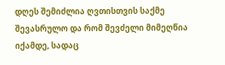დღეს შემიძლია ღვთისთვის საქმე შევასრულო და რომ შევძელი მიმეღწია იქამდე, სადაც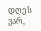დღეს ვარ,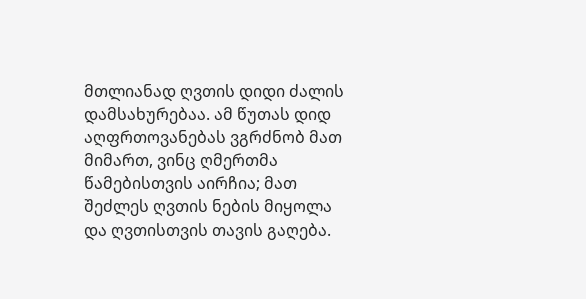მთლიანად ღვთის დიდი ძალის დამსახურებაა. ამ წუთას დიდ აღფრთოვანებას ვგრძნობ მათ მიმართ, ვინც ღმერთმა წამებისთვის აირჩია; მათ შეძლეს ღვთის ნების მიყოლა და ღვთისთვის თავის გაღება.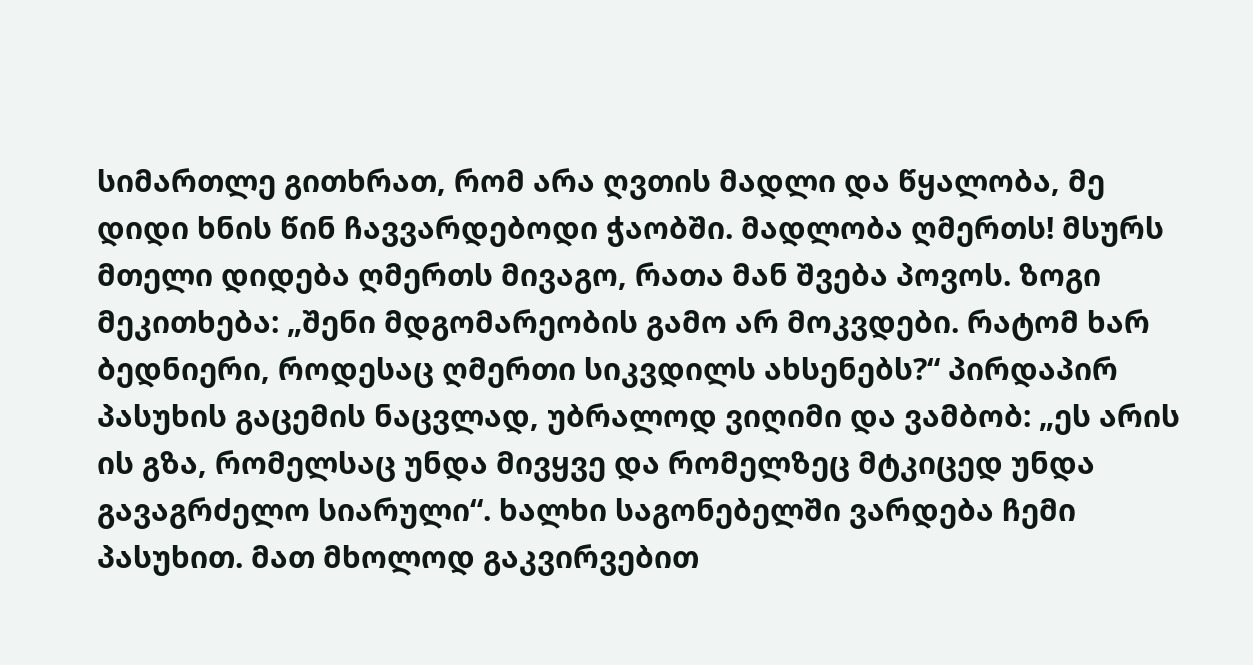სიმართლე გითხრათ, რომ არა ღვთის მადლი და წყალობა, მე დიდი ხნის წინ ჩავვარდებოდი ჭაობში. მადლობა ღმერთს! მსურს მთელი დიდება ღმერთს მივაგო, რათა მან შვება პოვოს. ზოგი მეკითხება: „შენი მდგომარეობის გამო არ მოკვდები. რატომ ხარ ბედნიერი, როდესაც ღმერთი სიკვდილს ახსენებს?“ პირდაპირ პასუხის გაცემის ნაცვლად, უბრალოდ ვიღიმი და ვამბობ: „ეს არის ის გზა, რომელსაც უნდა მივყვე და რომელზეც მტკიცედ უნდა გავაგრძელო სიარული“. ხალხი საგონებელში ვარდება ჩემი პასუხით. მათ მხოლოდ გაკვირვებით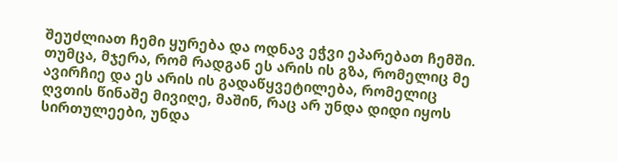შეუძლიათ ჩემი ყურება და ოდნავ ეჭვი ეპარებათ ჩემში. თუმცა, მჯერა, რომ რადგან ეს არის ის გზა, რომელიც მე ავირჩიე და ეს არის ის გადაწყვეტილება, რომელიც ღვთის წინაშე მივიღე, მაშინ, რაც არ უნდა დიდი იყოს სირთულეები, უნდა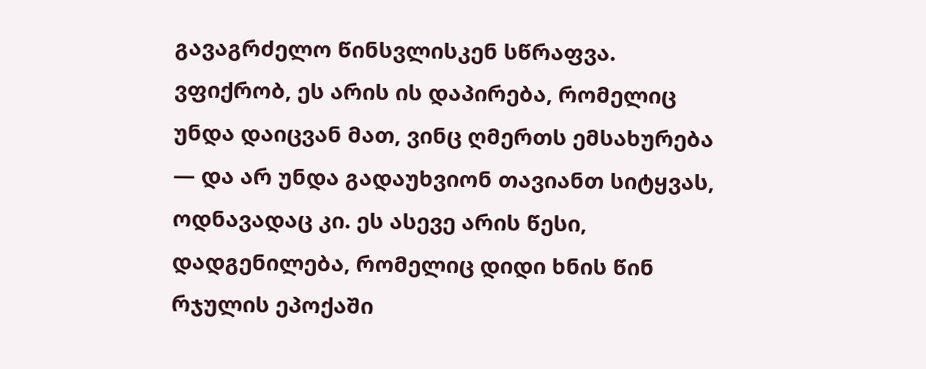გავაგრძელო წინსვლისკენ სწრაფვა. ვფიქრობ, ეს არის ის დაპირება, რომელიც უნდა დაიცვან მათ, ვინც ღმერთს ემსახურება — და არ უნდა გადაუხვიონ თავიანთ სიტყვას, ოდნავადაც კი. ეს ასევე არის წესი, დადგენილება, რომელიც დიდი ხნის წინ რჯულის ეპოქაში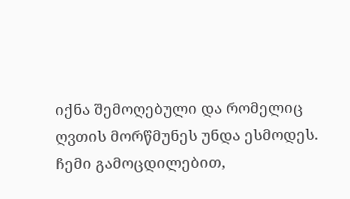იქნა შემოღებული და რომელიც ღვთის მორწმუნეს უნდა ესმოდეს. ჩემი გამოცდილებით,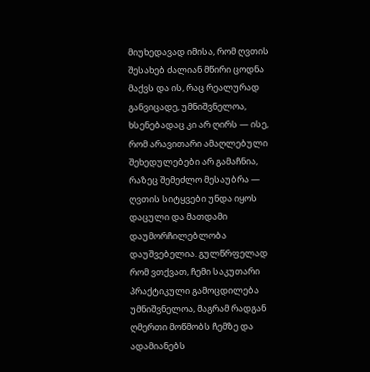მიუხედავად იმისა, რომ ღვთის შესახებ ძალიან მწირი ცოდნა მაქვს და ის, რაც რეალურად განვიცადე, უმნიშვნელოა, ხსენებადაც კი არ ღირს — ისე, რომ არავითარი ამაღლებული შეხედულებები არ გამაჩნია, რაზეც შემეძლო მესაუბრა — ღვთის სიტყვები უნდა იყოს დაცული და მათდამი დაუმორჩილებლობა დაუშვებელია. გულწრფელად რომ ვთქვათ, ჩემი საკუთარი პრაქტიკული გამოცდილება უმნიშვნელოა, მაგრამ რადგან ღმერთი მოწმობს ჩემზე და ადამიანებს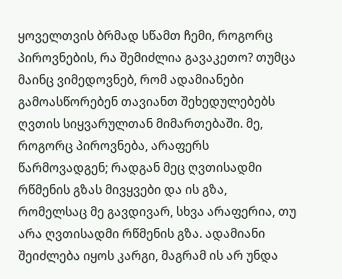ყოველთვის ბრმად სწამთ ჩემი, როგორც პიროვნების, რა შემიძლია გავაკეთო? თუმცა მაინც ვიმედოვნებ, რომ ადამიანები გამოასწორებენ თავიანთ შეხედულებებს ღვთის სიყვარულთან მიმართებაში. მე, როგორც პიროვნება, არაფერს წარმოვადგენ; რადგან მეც ღვთისადმი რწმენის გზას მივყვები და ის გზა, რომელსაც მე გავდივარ, სხვა არაფერია, თუ არა ღვთისადმი რწმენის გზა. ადამიანი შეიძლება იყოს კარგი, მაგრამ ის არ უნდა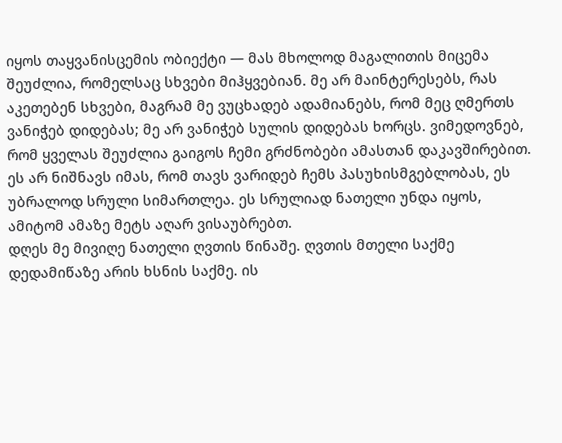იყოს თაყვანისცემის ობიექტი — მას მხოლოდ მაგალითის მიცემა შეუძლია, რომელსაც სხვები მიჰყვებიან. მე არ მაინტერესებს, რას აკეთებენ სხვები, მაგრამ მე ვუცხადებ ადამიანებს, რომ მეც ღმერთს ვანიჭებ დიდებას; მე არ ვანიჭებ სულის დიდებას ხორცს. ვიმედოვნებ, რომ ყველას შეუძლია გაიგოს ჩემი გრძნობები ამასთან დაკავშირებით. ეს არ ნიშნავს იმას, რომ თავს ვარიდებ ჩემს პასუხისმგებლობას, ეს უბრალოდ სრული სიმართლეა. ეს სრულიად ნათელი უნდა იყოს, ამიტომ ამაზე მეტს აღარ ვისაუბრებთ.
დღეს მე მივიღე ნათელი ღვთის წინაშე. ღვთის მთელი საქმე დედამიწაზე არის ხსნის საქმე. ის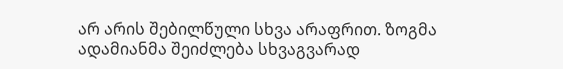არ არის შებილწული სხვა არაფრით. ზოგმა ადამიანმა შეიძლება სხვაგვარად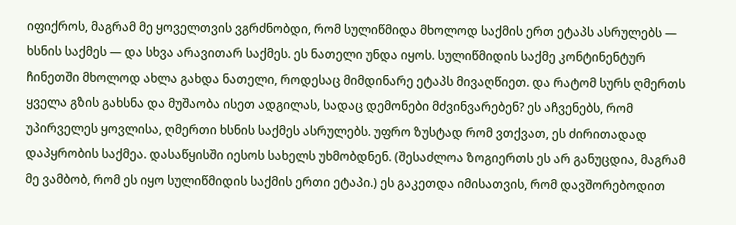იფიქროს, მაგრამ მე ყოველთვის ვგრძნობდი, რომ სულიწმიდა მხოლოდ საქმის ერთ ეტაპს ასრულებს — ხსნის საქმეს — და სხვა არავითარ საქმეს. ეს ნათელი უნდა იყოს. სულიწმიდის საქმე კონტინენტურ ჩინეთში მხოლოდ ახლა გახდა ნათელი, როდესაც მიმდინარე ეტაპს მივაღწიეთ. და რატომ სურს ღმერთს ყველა გზის გახსნა და მუშაობა ისეთ ადგილას, სადაც დემონები მძვინვარებენ? ეს აჩვენებს, რომ უპირველეს ყოვლისა, ღმერთი ხსნის საქმეს ასრულებს. უფრო ზუსტად რომ ვთქვათ, ეს ძირითადად დაპყრობის საქმეა. დასაწყისში იესოს სახელს უხმობდნენ. (შესაძლოა ზოგიერთს ეს არ განუცდია, მაგრამ მე ვამბობ, რომ ეს იყო სულიწმიდის საქმის ერთი ეტაპი.) ეს გაკეთდა იმისათვის, რომ დავშორებოდით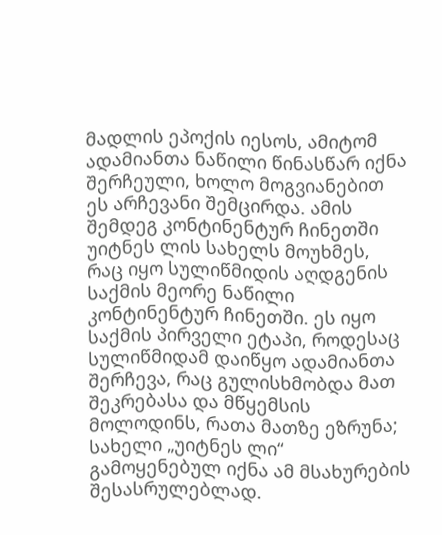მადლის ეპოქის იესოს, ამიტომ ადამიანთა ნაწილი წინასწარ იქნა შერჩეული, ხოლო მოგვიანებით ეს არჩევანი შემცირდა. ამის შემდეგ კონტინენტურ ჩინეთში უიტნეს ლის სახელს მოუხმეს, რაც იყო სულიწმიდის აღდგენის საქმის მეორე ნაწილი კონტინენტურ ჩინეთში. ეს იყო საქმის პირველი ეტაპი, როდესაც სულიწმიდამ დაიწყო ადამიანთა შერჩევა, რაც გულისხმობდა მათ შეკრებასა და მწყემსის მოლოდინს, რათა მათზე ეზრუნა; სახელი „უიტნეს ლი“ გამოყენებულ იქნა ამ მსახურების შესასრულებლად.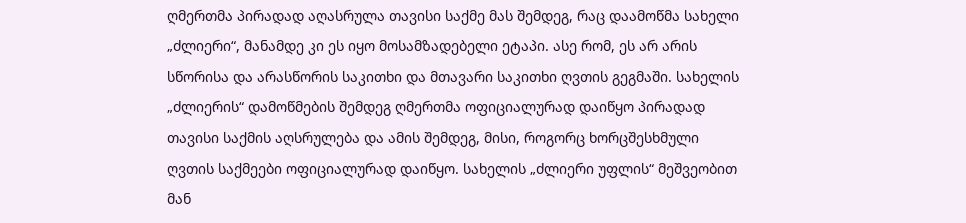ღმერთმა პირადად აღასრულა თავისი საქმე მას შემდეგ, რაც დაამოწმა სახელი „ძლიერი“, მანამდე კი ეს იყო მოსამზადებელი ეტაპი. ასე რომ, ეს არ არის სწორისა და არასწორის საკითხი და მთავარი საკითხი ღვთის გეგმაში. სახელის „ძლიერის“ დამოწმების შემდეგ ღმერთმა ოფიციალურად დაიწყო პირადად თავისი საქმის აღსრულება და ამის შემდეგ, მისი, როგორც ხორცშესხმული ღვთის საქმეები ოფიციალურად დაიწყო. სახელის „ძლიერი უფლის“ მეშვეობით მან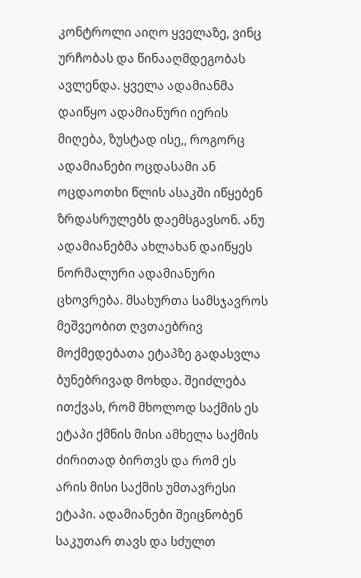კონტროლი აიღო ყველაზე, ვინც ურჩობას და წინააღმდეგობას ავლენდა. ყველა ადამიანმა დაიწყო ადამიანური იერის მიღება, ზუსტად ისე,, როგორც ადამიანები ოცდასამი ან ოცდაოთხი წლის ასაკში იწყებენ ზრდასრულებს დაემსგავსონ. ანუ ადამიანებმა ახლახან დაიწყეს ნორმალური ადამიანური ცხოვრება. მსახურთა სამსჯავროს მეშვეობით ღვთაებრივ მოქმედებათა ეტაპზე გადასვლა ბუნებრივად მოხდა. შეიძლება ითქვას, რომ მხოლოდ საქმის ეს ეტაპი ქმნის მისი ამხელა საქმის ძირითად ბირთვს და რომ ეს არის მისი საქმის უმთავრესი ეტაპი. ადამიანები შეიცნობენ საკუთარ თავს და სძულთ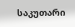საკუთარი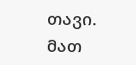თავი. მათ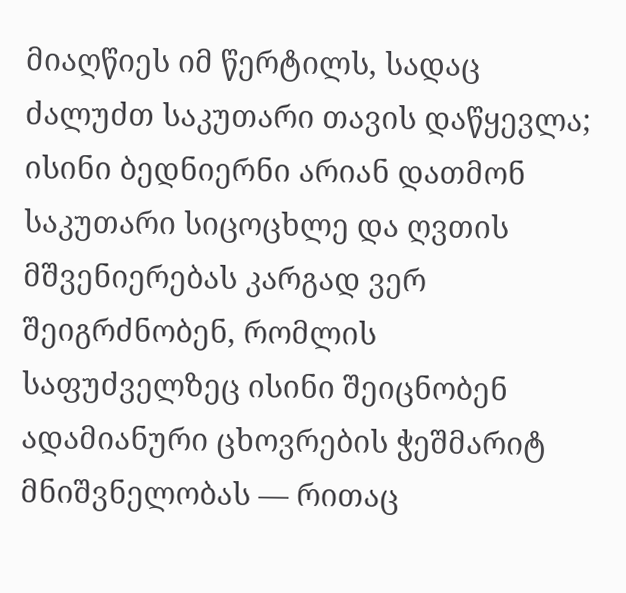მიაღწიეს იმ წერტილს, სადაც ძალუძთ საკუთარი თავის დაწყევლა; ისინი ბედნიერნი არიან დათმონ საკუთარი სიცოცხლე და ღვთის მშვენიერებას კარგად ვერ შეიგრძნობენ, რომლის საფუძველზეც ისინი შეიცნობენ ადამიანური ცხოვრების ჭეშმარიტ მნიშვნელობას — რითაც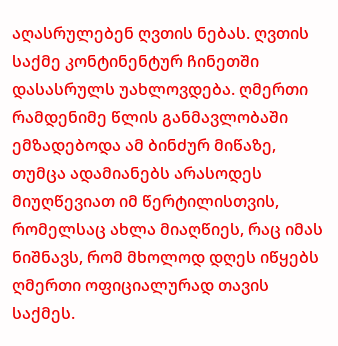აღასრულებენ ღვთის ნებას. ღვთის საქმე კონტინენტურ ჩინეთში დასასრულს უახლოვდება. ღმერთი რამდენიმე წლის განმავლობაში ემზადებოდა ამ ბინძურ მიწაზე, თუმცა ადამიანებს არასოდეს მიუღწევიათ იმ წერტილისთვის, რომელსაც ახლა მიაღწიეს, რაც იმას ნიშნავს, რომ მხოლოდ დღეს იწყებს ღმერთი ოფიციალურად თავის საქმეს.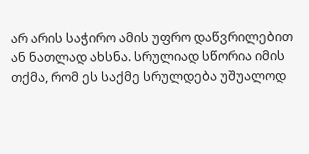არ არის საჭირო ამის უფრო დაწვრილებით ან ნათლად ახსნა. სრულიად სწორია იმის თქმა, რომ ეს საქმე სრულდება უშუალოდ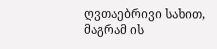ღვთაებრივი სახით, მაგრამ ის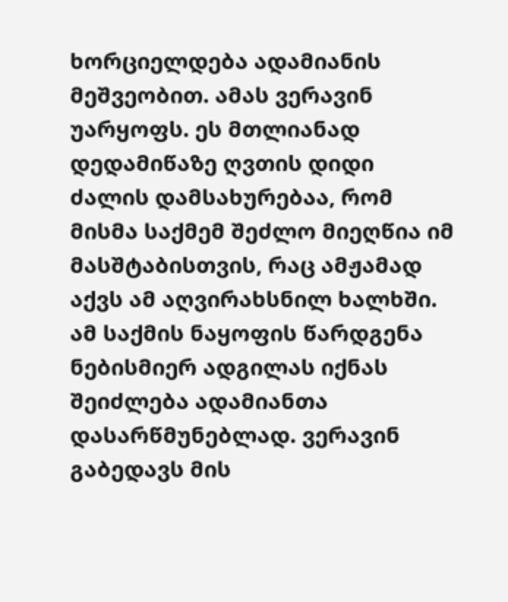ხორციელდება ადამიანის მეშვეობით. ამას ვერავინ უარყოფს. ეს მთლიანად დედამიწაზე ღვთის დიდი ძალის დამსახურებაა, რომ მისმა საქმემ შეძლო მიეღწია იმ მასშტაბისთვის, რაც ამჟამად აქვს ამ აღვირახსნილ ხალხში. ამ საქმის ნაყოფის წარდგენა ნებისმიერ ადგილას იქნას შეიძლება ადამიანთა დასარწმუნებლად. ვერავინ გაბედავს მის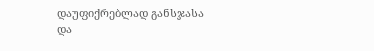დაუფიქრებლად განსჯასა და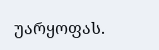უარყოფას.